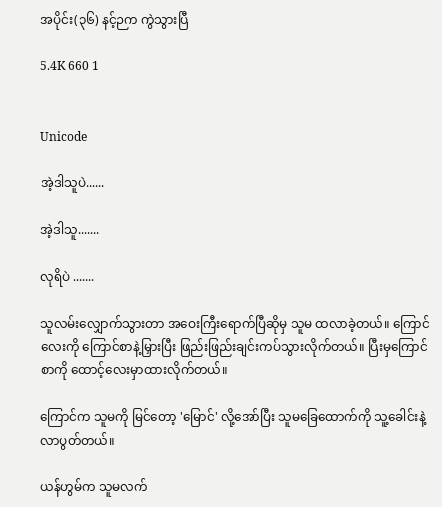အပိုင်း(၃၆) နင့်ဉက ကွဲသွားပြီ

5.4K 660 1


Unicode

အဲ့ဒါသူပဲ......

အဲ့ဒါသူ.......

လုရိပဲ .......

သူလမ်းလျှောက်သွားတာ အဝေးကြီးရောက်ပြီဆိုမှ သူမ ထလာခဲ့တယ်။ ကြောင်လေးကို ကြောင်စာနဲ့မြှားပြီး ဖြည်းဖြည်းချင်းကပ်သွားလိုက်တယ်။ ပြီးမှကြောင်စာကို ထောင့်လေးမှာထားလိုက်တယ်။

ကြောင်က သူမကို မြင်တော့ 'မြောင်' လို့အော်ပြီး သူမခြေထောက်ကို သူ့ခေါင်းနဲ့ လာပွတ်တယ်။

ယန်ဟွမ်က သူမလက်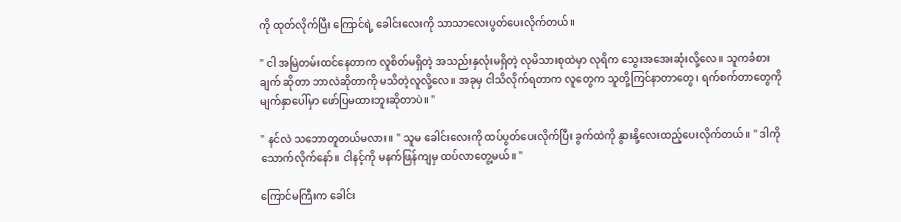ကို ထုတ်လိုက်ပြီး ကြောင်ရဲ့ ခေါင်းလေးကို သာသာလေးပွတ်ပေးလိုက်တယ်။

" ငါ အမြဲတမ်းထင်နေတာက လူစိတ်မရှိတဲ့ အသည်းနှလုံးမရှိတဲ့ လုမိသားစုထဲမှာ လုရိက သွေးအအေးဆုံးလို့လေ။ သူကခံစားချက် ဆိုတာ ဘာလဲဆိုတာကို မသိတဲ့လူလို့လေ။ အခုမှ ငါသိလိုက်ရတာက လူတွေက သူတို့ကြင်နာတာတွေ၊ ရက်စက်တာတွေကို မျက်နှာပေါ်မှာ ဖော်ပြမထားဘူးဆိုတာပဲ။ "

" နင်လဲ သဘောတူတယ်မလား။ " သူမ ခေါင်းလေးကို ထပ်ပွတ်ပေးလိုက်ပြီး ခွက်ထဲကို နွားနို့လေးထည့်ပေးလိုက်တယ်။ " ဒါကိုသောက်လိုက်နော်။ ငါနင့်ကို မနက်ဖြန်ကျမှ ထပ်လာတွေ့မယ်။ "

ကြောင်မကြီးက ခေါင်း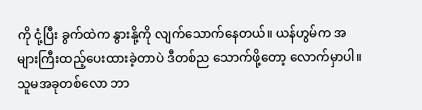ကို ငုံ့ပြီး ခွက်ထဲက နွားနို့ကို လျက်သောက်နေတယ်။ ယန်ဟွမ်က အများကြီးထည့်ပေးထားခဲ့တာပဲ ဒီတစ်ည သောက်ဖို့တော့ လောက်မှာပါ။ သူမအခုတစ်လော ဘာ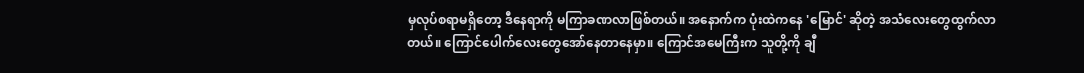မှလုပ်စရာမရှိတော့ ဒီနေရာကို မကြာခဏလာဖြစ်တယ်။ အနောက်က ပုံးထဲကနေ 'မြောင်' ဆိုတဲ့ အသံလေးတွေထွက်လာတယ်။ ကြောင်ပေါက်လေးတွေအော်နေတာနေမှာ။ ကြောင်အမေကြီးက သူတို့ကို ချီ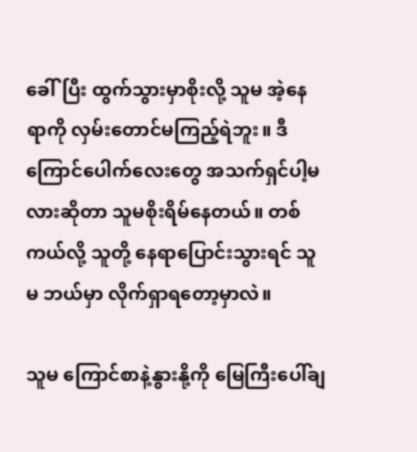ခေါ်ပြီး ထွက်သွားမှာစိုးလို့ သူမ အဲ့နေရာကို လှမ်းတောင်မကြည့်ရဲဘူး။ ဒီကြောင်ပေါက်လေးတွေ အသက်ရှင်ပါ့မလားဆိုတာ သူမစိုးရိမ်နေတယ်။ တစ်ကယ်လို့ သူတို့ နေရာပြောင်းသွားရင် သူမ ဘယ်မှာ လိုက်ရှာရတော့မှာလဲ။

သူမ ကြောင်စာနဲ့နွားနို့ကို မြေကြီးပေါ်ချ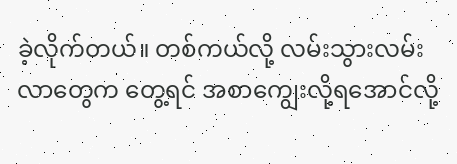ခဲ့လိုက်တယ်။ တစ်ကယ်လို့ လမ်းသွားလမ်းလာတွေက တွေ့ရင် အစာကျွေးလို့ရအောင်လို့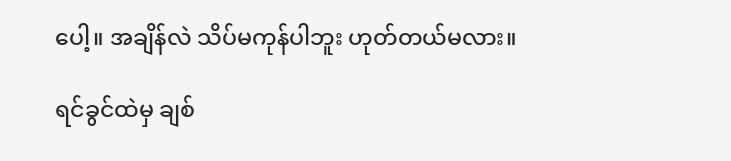ပေါ့။ အချိန်လဲ သိပ်မကုန်ပါဘူး ဟုတ်တယ်မလား။

ရင်ခွင်ထဲမှ ချစ်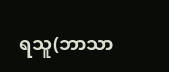ရသူ(ဘာသာ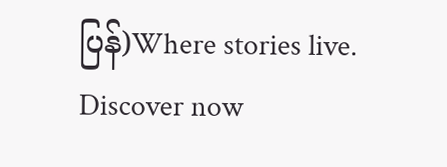ပြန်)Where stories live. Discover now